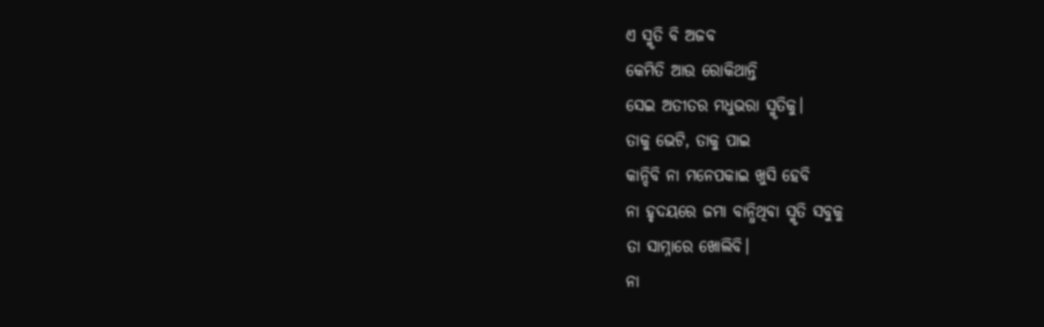ଏ ସ୍ମୃତି ବି ଅଜବ
କେମିତି ଆଉ ରୋକିଥାନ୍ତି
ସେଇ ଅତୀତର ମଧୁଭରା ସ୍ମୃତିକୁ।
ତାକୁ ଭେଟି, ତାକୁ ପାଇ
କାନ୍ଦିବି ନା ମନେପକାଇ ଖୁସି ହେବି
ନା ହୃଦୟରେ ଜମା ବାନ୍ଧିଥିବା ସ୍ମୃତି ସବୁକୁ
ତା ସାମ୍ନାରେ ଖୋଲିବି।
ନା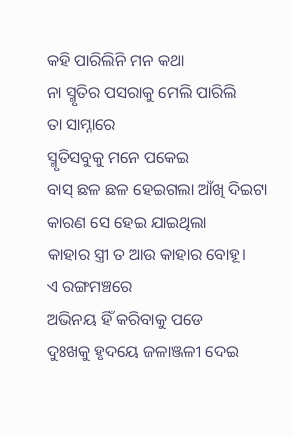କହି ପାରିଲିନି ମନ କଥା
ନା ସ୍ମୃତିର ପସରାକୁ ମେଲି ପାରିଲି
ତା ସାମ୍ନାରେ
ସ୍ମୃତିସବୁକୁ ମନେ ପକେଇ
ବାସ୍ ଛଳ ଛଳ ହେଇଗଲା ଆଁଖି ଦିଇଟା
କାରଣ ସେ ହେଇ ଯାଇଥିଲା
କାହାର ସ୍ତ୍ରୀ ତ ଆଉ କାହାର ବୋହୂ।
ଏ ରଙ୍ଗମଞ୍ଚରେ
ଅଭିନୟ ହିଁ କରିବାକୁ ପଡେ
ଦୁଃଖକୁ ହୃଦୟେ ଜଳାଞ୍ଜଳୀ ଦେଇ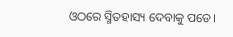ଓଠରେ ସ୍ମିତହାସ୍ୟ ଦେବାକୁ ପଡେ।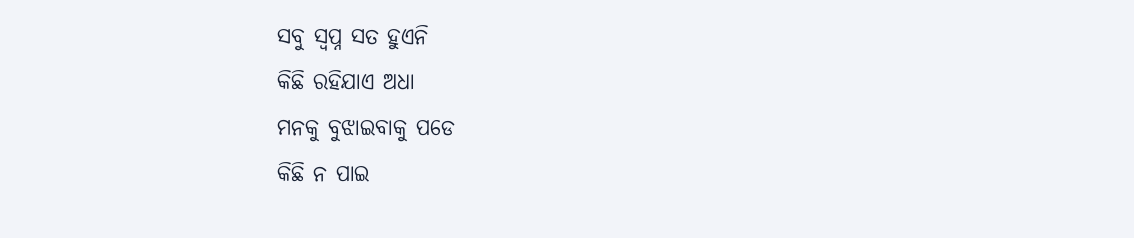ସବୁ ସ୍ବପ୍ନ ସତ ହୁଏନି
କିଛି ରହିଯାଏ ଅଧା
ମନକୁ ବୁଝାଇବାକୁ ପଡେ
କିଛି ନ ପାଇ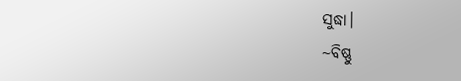ସୁଦ୍ଧା।
~ବିଷ୍ଣୁ